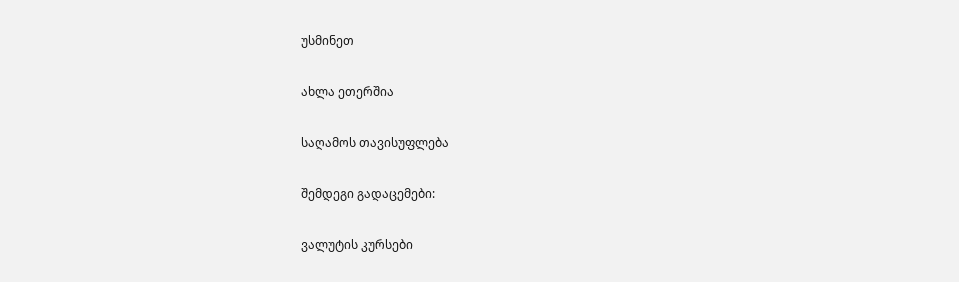უსმინეთ

ახლა ეთერშია

საღამოს თავისუფლება

შემდეგი გადაცემები:

ვალუტის კურსები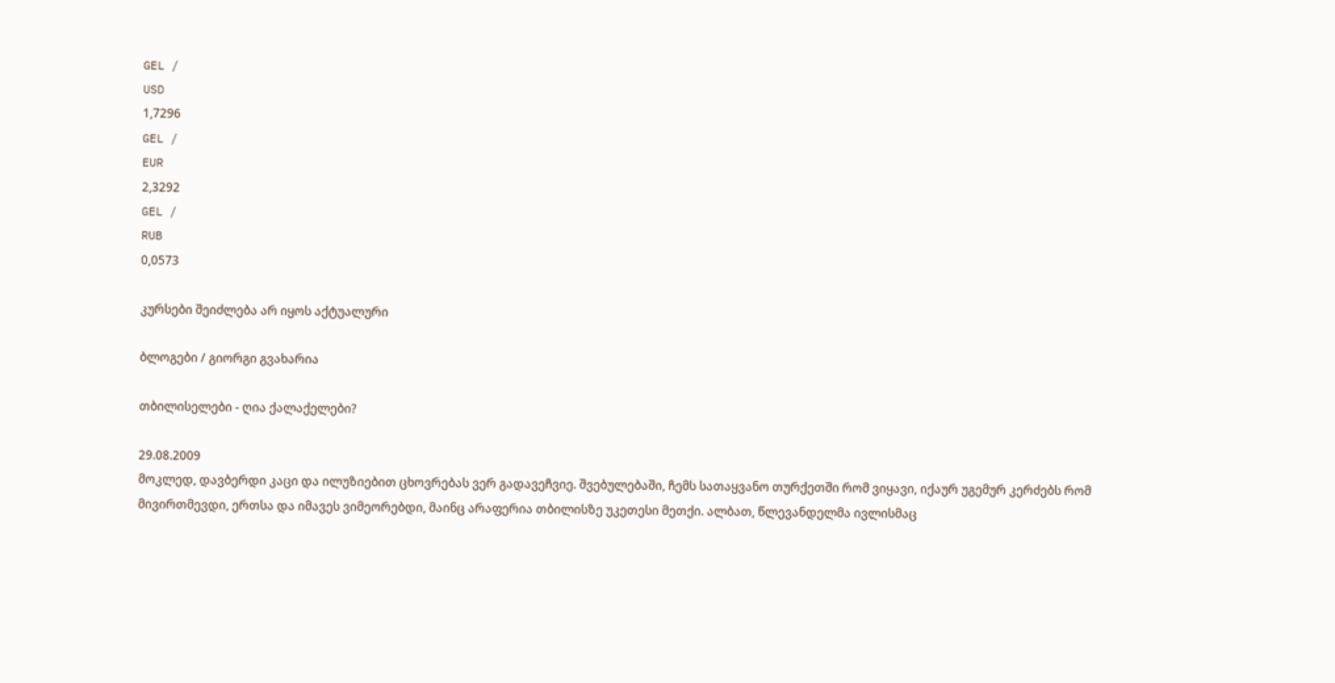GEL /
USD
1,7296
GEL /
EUR
2,3292
GEL /
RUB
0,0573

კურსები შეიძლება არ იყოს აქტუალური

ბლოგები / გიორგი გვახარია

თბილისელები - ღია ქალაქელები?

29.08.2009
მოკლედ, დავბერდი კაცი და ილუზიებით ცხოვრებას ვერ გადავეჩვიე. შვებულებაში, ჩემს სათაყვანო თურქეთში რომ ვიყავი, იქაურ უგემურ კერძებს რომ მივირთმევდი, ერთსა და იმავეს ვიმეორებდი, მაინც არაფერია თბილისზე უკეთესი მეთქი. ალბათ, წლევანდელმა ივლისმაც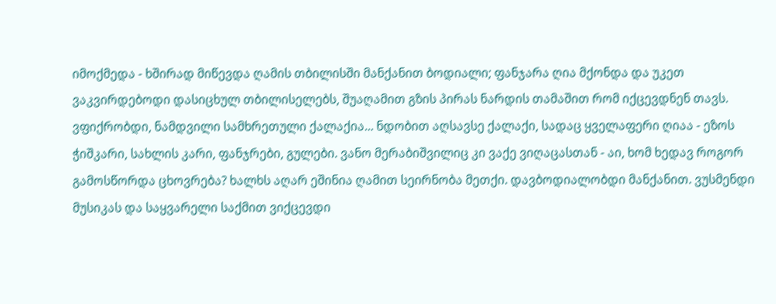იმოქმედა - ხშირად მიწევდა ღამის თბილისში მანქანით ბოდიალი; ფანჯარა ღია მქონდა და უკეთ ვაკვირდებოდი დასიცხულ თბილისელებს, შუაღამით გზის პირას ნარდის თამაშით რომ იქცევდნენ თავს. ვფიქრობდი, ნამდვილი სამხრეთული ქალაქია... ნდობით აღსავსე ქალაქი, სადაც ყველაფერი ღიაა - ეზოს ჭიშკარი, სახლის კარი, ფანჯრები, გულები. ვანო მერაბიშვილიც კი ვაქე ვიღაცასთან - აი, ხომ ხედავ როგორ გამოსწორდა ცხოვრება? ხალხს აღარ ეშინია ღამით სეირნობა მეთქი. დავბოდიალობდი მანქანით. ვუსმენდი მუსიკას და საყვარელი საქმით ვიქცევდი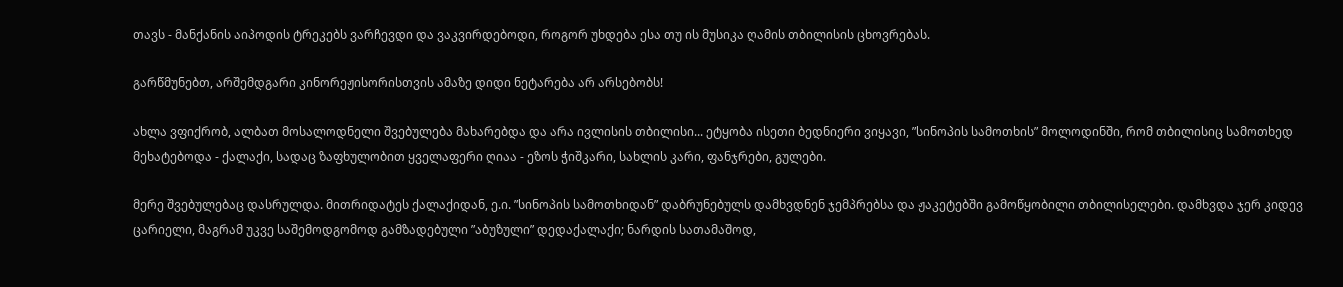თავს - მანქანის აიპოდის ტრეკებს ვარჩევდი და ვაკვირდებოდი, როგორ უხდება ესა თუ ის მუსიკა ღამის თბილისის ცხოვრებას.

გარწმუნებთ, არშემდგარი კინორეჟისორისთვის ამაზე დიდი ნეტარება არ არსებობს!

ახლა ვფიქრობ, ალბათ მოსალოდნელი შვებულება მახარებდა და არა ივლისის თბილისი... ეტყობა ისეთი ბედნიერი ვიყავი, ”სინოპის სამოთხის” მოლოდინში, რომ თბილისიც სამოთხედ მეხატებოდა - ქალაქი, სადაც ზაფხულობით ყველაფერი ღიაა - ეზოს ჭიშკარი, სახლის კარი, ფანჯრები, გულები.

მერე შვებულებაც დასრულდა. მითრიდატეს ქალაქიდან, ე.ი. ”სინოპის სამოთხიდან” დაბრუნებულს დამხვდნენ ჯემპრებსა და ჟაკეტებში გამოწყობილი თბილისელები. დამხვდა ჯერ კიდევ ცარიელი, მაგრამ უკვე საშემოდგომოდ გამზადებული ”აბუზული” დედაქალაქი; ნარდის სათამაშოდ,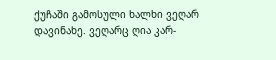ქუჩაში გამოსული ხალხი ვეღარ დავინახე. ვეღარც ღია კარ-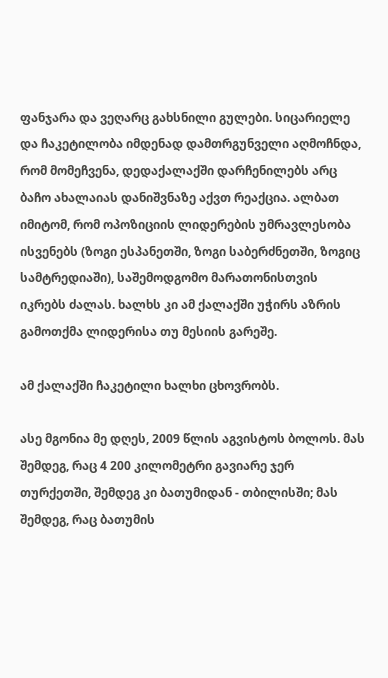ფანჯარა და ვეღარც გახსნილი გულები. სიცარიელე და ჩაკეტილობა იმდენად დამთრგუნველი აღმოჩნდა, რომ მომეჩვენა, დედაქალაქში დარჩენილებს არც ბაჩო ახალაიას დანიშვნაზე აქვთ რეაქცია. ალბათ იმიტომ, რომ ოპოზიციის ლიდერების უმრავლესობა ისვენებს (ზოგი ესპანეთში, ზოგი საბერძნეთში, ზოგიც სამტრედიაში), საშემოდგომო მარათონისთვის იკრებს ძალას. ხალხს კი ამ ქალაქში უჭირს აზრის გამოთქმა ლიდერისა თუ მესიის გარეშე.

ამ ქალაქში ჩაკეტილი ხალხი ცხოვრობს.

ასე მგონია მე დღეს, 2009 წლის აგვისტოს ბოლოს. მას შემდეგ, რაც 4 200 კილომეტრი გავიარე ჯერ თურქეთში, შემდეგ კი ბათუმიდან - თბილისში; მას შემდეგ, რაც ბათუმის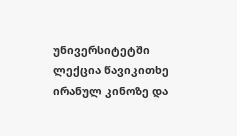უნივერსიტეტში ლექცია წავიკითხე ირანულ კინოზე და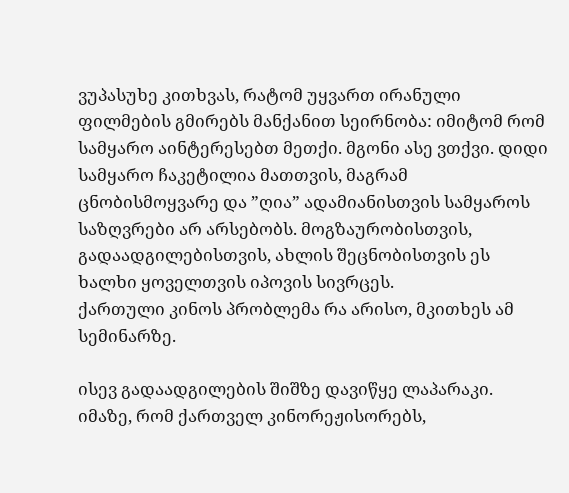ვუპასუხე კითხვას, რატომ უყვართ ირანული ფილმების გმირებს მანქანით სეირნობა: იმიტომ რომ სამყარო აინტერესებთ მეთქი. მგონი ასე ვთქვი. დიდი სამყარო ჩაკეტილია მათთვის, მაგრამ ცნობისმოყვარე და ”ღია” ადამიანისთვის სამყაროს საზღვრები არ არსებობს. მოგზაურობისთვის, გადაადგილებისთვის, ახლის შეცნობისთვის ეს ხალხი ყოველთვის იპოვის სივრცეს.
ქართული კინოს პრობლემა რა არისო, მკითხეს ამ სემინარზე.

ისევ გადაადგილების შიშზე დავიწყე ლაპარაკი. იმაზე, რომ ქართველ კინორეჟისორებს,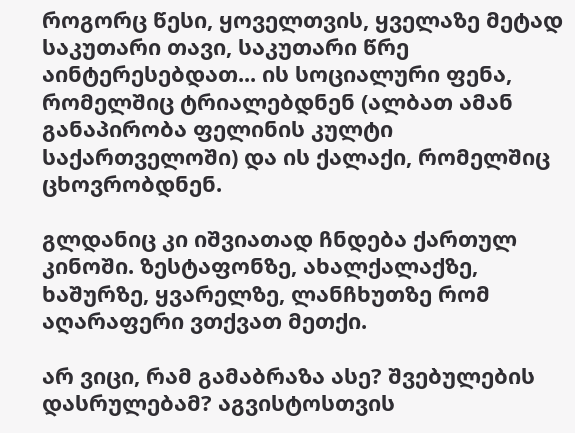როგორც წესი, ყოველთვის, ყველაზე მეტად საკუთარი თავი, საკუთარი წრე აინტერესებდათ... ის სოციალური ფენა, რომელშიც ტრიალებდნენ (ალბათ ამან განაპირობა ფელინის კულტი საქართველოში) და ის ქალაქი, რომელშიც ცხოვრობდნენ.

გლდანიც კი იშვიათად ჩნდება ქართულ კინოში. ზესტაფონზე, ახალქალაქზე, ხაშურზე, ყვარელზე, ლანჩხუთზე რომ აღარაფერი ვთქვათ მეთქი.

არ ვიცი, რამ გამაბრაზა ასე? შვებულების დასრულებამ? აგვისტოსთვის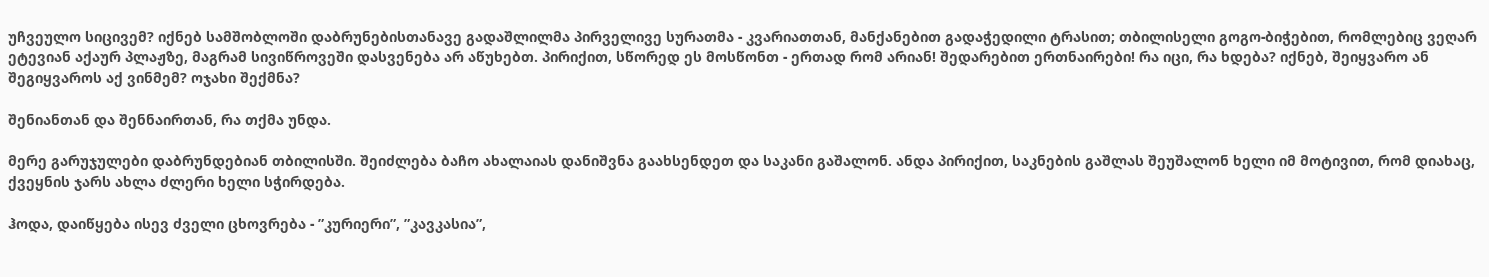უჩვეულო სიცივემ? იქნებ სამშობლოში დაბრუნებისთანავე გადაშლილმა პირველივე სურათმა - კვარიათთან, მანქანებით გადაჭედილი ტრასით; თბილისელი გოგო-ბიჭებით, რომლებიც ვეღარ ეტევიან აქაურ პლაჟზე, მაგრამ სივიწროვეში დასვენება არ აწუხებთ. პირიქით, სწორედ ეს მოსწონთ - ერთად რომ არიან! შედარებით ერთნაირები! რა იცი, რა ხდება? იქნებ, შეიყვარო ან შეგიყვაროს აქ ვინმემ? ოჯახი შექმნა?

შენიანთან და შენნაირთან, რა თქმა უნდა.

მერე გარუჯულები დაბრუნდებიან თბილისში. შეიძლება ბაჩო ახალაიას დანიშვნა გაახსენდეთ და საკანი გაშალონ. ანდა პირიქით, საკნების გაშლას შეუშალონ ხელი იმ მოტივით, რომ დიახაც, ქვეყნის ჯარს ახლა ძლერი ხელი სჭირდება.

ჰოდა, დაიწყება ისევ ძველი ცხოვრება - ”კურიერი”, ”კავკასია”,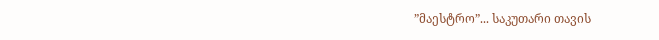”მაესტრო”... საკუთარი თავის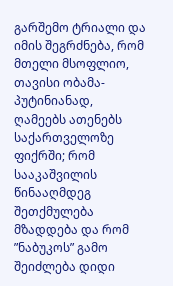გარშემო ტრიალი და იმის შეგრძნება, რომ მთელი მსოფლიო, თავისი ობამა-პუტინიანად, ღამეებს ათენებს საქართველოზე ფიქრში; რომ სააკაშვილის წინააღმდეგ შეთქმულება მზადდება და რომ ”ნაბუკოს” გამო შეიძლება დიდი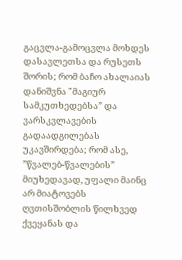გაცვლა-გამოცვლა მოხდეს დასავლეთსა და რუსეთს შორის; რომ ბაჩო ახალაიას დანიშვნა "მაგიურ სამკუთხედებსა” და ვარსკვლავების გადაადგილებას უკავშირდება; რომ ასე, ”წვალებ-წვალების” მიუხედავად, უფალი მაინც არ მიატოვებს ღვთისშობლის წილხვედ ქვეყანას და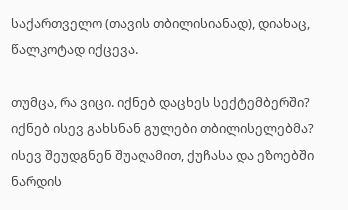საქართველო (თავის თბილისიანად), დიახაც, წალკოტად იქცევა.

თუმცა, რა ვიცი. იქნებ დაცხეს სექტემბერში? იქნებ ისევ გახსნან გულები თბილისელებმა? ისევ შეუდგნენ შუაღამით, ქუჩასა და ეზოებში ნარდის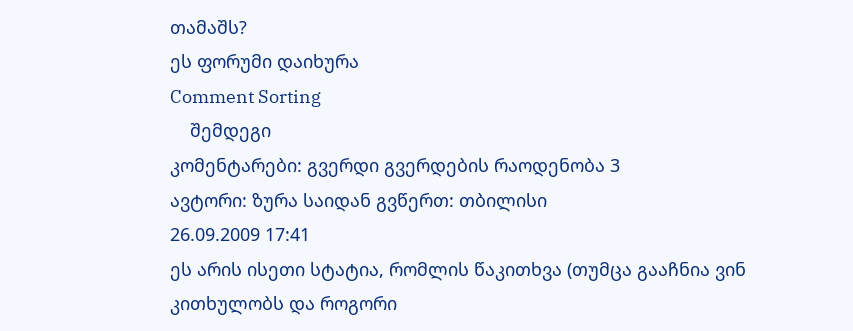თამაშს?
ეს ფორუმი დაიხურა
Comment Sorting
    შემდეგი
კომენტარები: გვერდი გვერდების რაოდენობა 3
ავტორი: ზურა საიდან გვწერთ: თბილისი
26.09.2009 17:41
ეს არის ისეთი სტატია, რომლის წაკითხვა (თუმცა გააჩნია ვინ კითხულობს და როგორი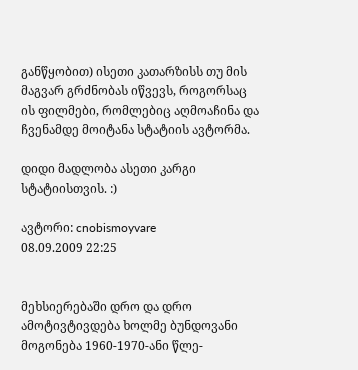განწყობით) ისეთი კათარზისს თუ მის მაგვარ გრძნობას იწვევს, როგორსაც ის ფილმები, რომლებიც აღმოაჩინა და ჩვენამდე მოიტანა სტატიის ავტორმა.

დიდი მადლობა ასეთი კარგი სტატიისთვის. :)

ავტორი: cnobismoyvare
08.09.2009 22:25


მეხსიერებაში დრო და დრო ამოტივტივდება ხოლმე ბუნდოვანი მოგონება 1960-1970-ანი წლე-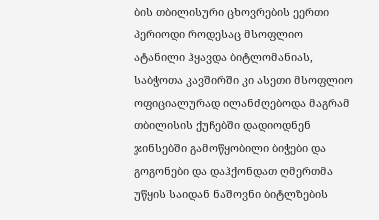ბის თბილისური ცხოვრების ეერთი პერიოდი როდესაც მსოფლიო ატანილი ჰყავდა ბიტლომანიას,
საბჭოთა კავშირში კი ასეთი მსოფლიო ოფიციალურად ილანძღებოდა მაგრამ თბილისის ქუჩებში დადიოდნენ ჯინსებში გამოწყობილი ბიჭები და გოგონები და დაჰქონდათ ღმერთმა უწყის საიდან ნაშოვნი ბიტლზების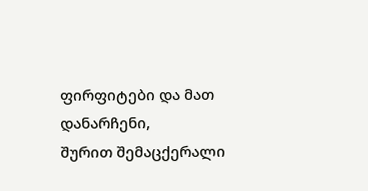ფირფიტები და მათ დანარჩენი,
შურით შემაცქერალი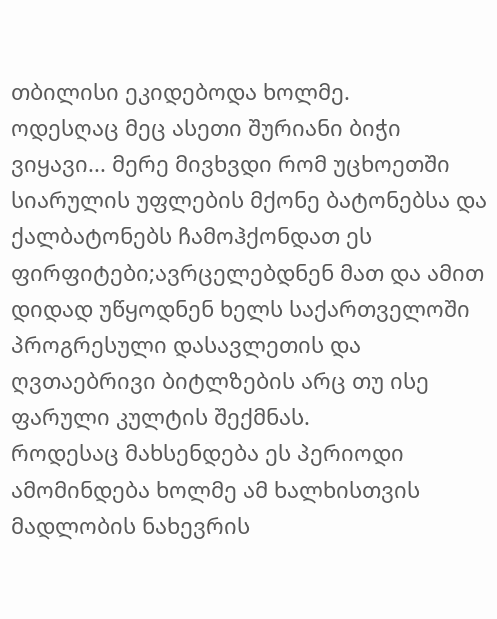თბილისი ეკიდებოდა ხოლმე.
ოდესღაც მეც ასეთი შურიანი ბიჭი ვიყავი... მერე მივხვდი რომ უცხოეთში სიარულის უფლების მქონე ბატონებსა და ქალბატონებს ჩამოჰქონდათ ეს ფირფიტები;ავრცელებდნენ მათ და ამით დიდად უწყოდნენ ხელს საქართველოში პროგრესული დასავლეთის და ღვთაებრივი ბიტლზების არც თუ ისე ფარული კულტის შექმნას.
როდესაც მახსენდება ეს პერიოდი ამომინდება ხოლმე ამ ხალხისთვის მადლობის ნახევრის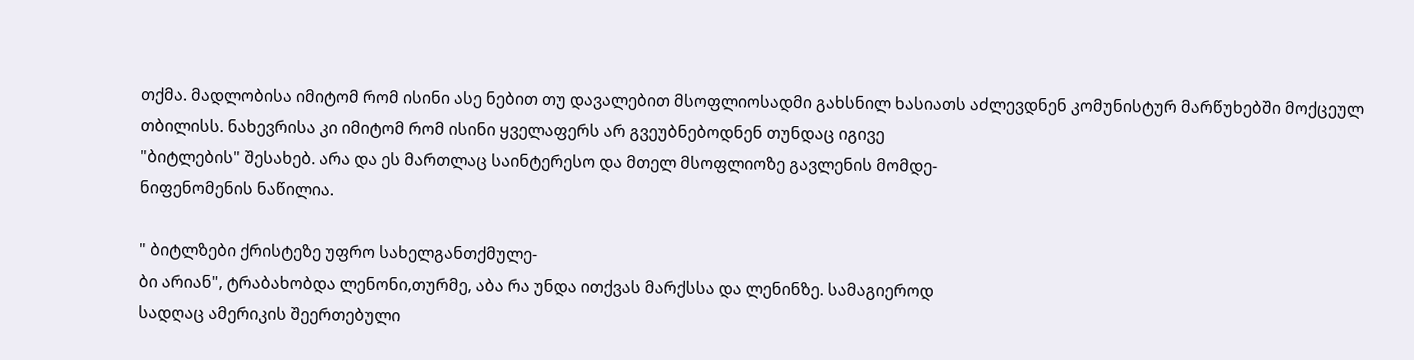თქმა. მადლობისა იმიტომ რომ ისინი ასე ნებით თუ დავალებით მსოფლიოსადმი გახსნილ ხასიათს აძლევდნენ კომუნისტურ მარწუხებში მოქცეულ თბილისს. ნახევრისა კი იმიტომ რომ ისინი ყველაფერს არ გვეუბნებოდნენ თუნდაც იგივე
"ბიტლების" შესახებ. არა და ეს მართლაც საინტერესო და მთელ მსოფლიოზე გავლენის მომდე-
ნიფენომენის ნაწილია.

" ბიტლზები ქრისტეზე უფრო სახელგანთქმულე-
ბი არიან", ტრაბახობდა ლენონი,თურმე, აბა რა უნდა ითქვას მარქსსა და ლენინზე. სამაგიეროდ
სადღაც ამერიკის შეერთებული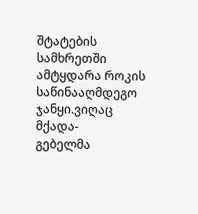შტატების სამხრეთში
ამტყდარა როკის საწინააღმდეგო ჯანყი.ვიღაც მქადა-
გებელმა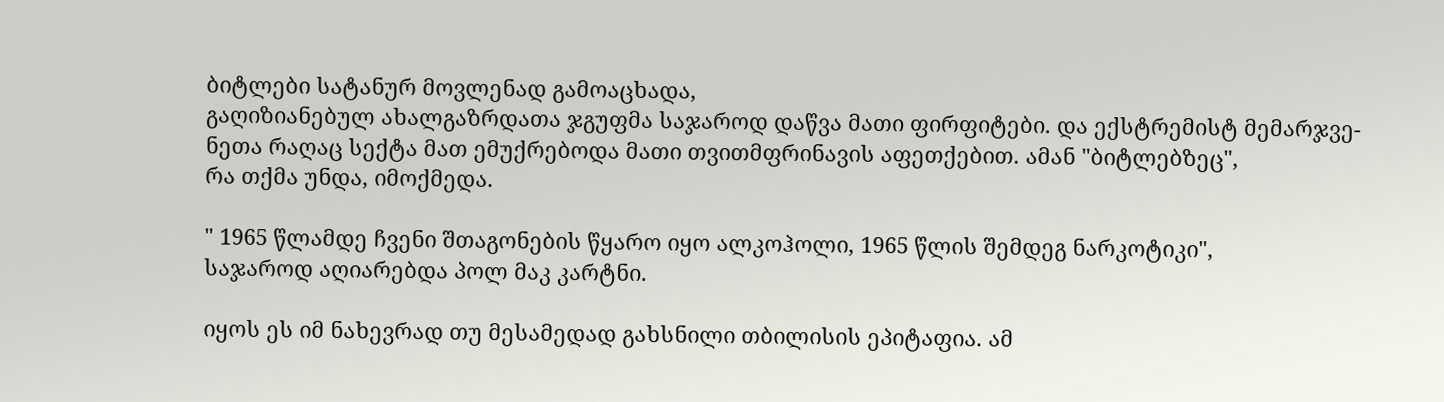ბიტლები სატანურ მოვლენად გამოაცხადა,
გაღიზიანებულ ახალგაზრდათა ჯგუფმა საჯაროდ დაწვა მათი ფირფიტები. და ექსტრემისტ მემარჯვე-
ნეთა რაღაც სექტა მათ ემუქრებოდა მათი თვითმფრინავის აფეთქებით. ამან "ბიტლებზეც",
რა თქმა უნდა, იმოქმედა.

" 1965 წლამდე ჩვენი შთაგონების წყარო იყო ალკოჰოლი, 1965 წლის შემდეგ ნარკოტიკი",
საჯაროდ აღიარებდა პოლ მაკ კარტნი.

იყოს ეს იმ ნახევრად თუ მესამედად გახსნილი თბილისის ეპიტაფია. ამ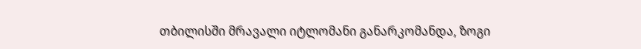თბილისში მრავალი იტლომანი განარკომანდა, ზოგი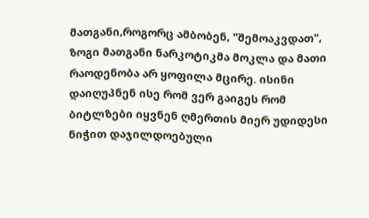მათგანი,როგორც ამბობენ, "შემოაკვდათ", ზოგი მათგანი ნარკოტიკმა მოკლა და მათი რაოდენობა არ ყოფილა მცირე. ისინი დაიღუპნენ ისე რომ ვერ გაიგეს რომ ბიტლზები იყვნენ ღმერთის მიერ უდიდესი ნიჭით დაჯილდოებული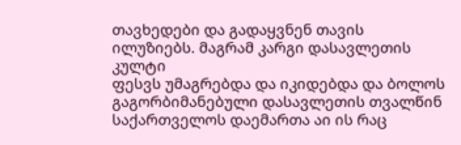თავხედები და გადაყვნენ თავის ილუზიებს. მაგრამ კარგი დასავლეთის კულტი
ფესვს უმაგრებდა და იკიდებდა და ბოლოს გაგორბიმანებული დასავლეთის თვალწინ საქართველოს დაემართა აი ის რაც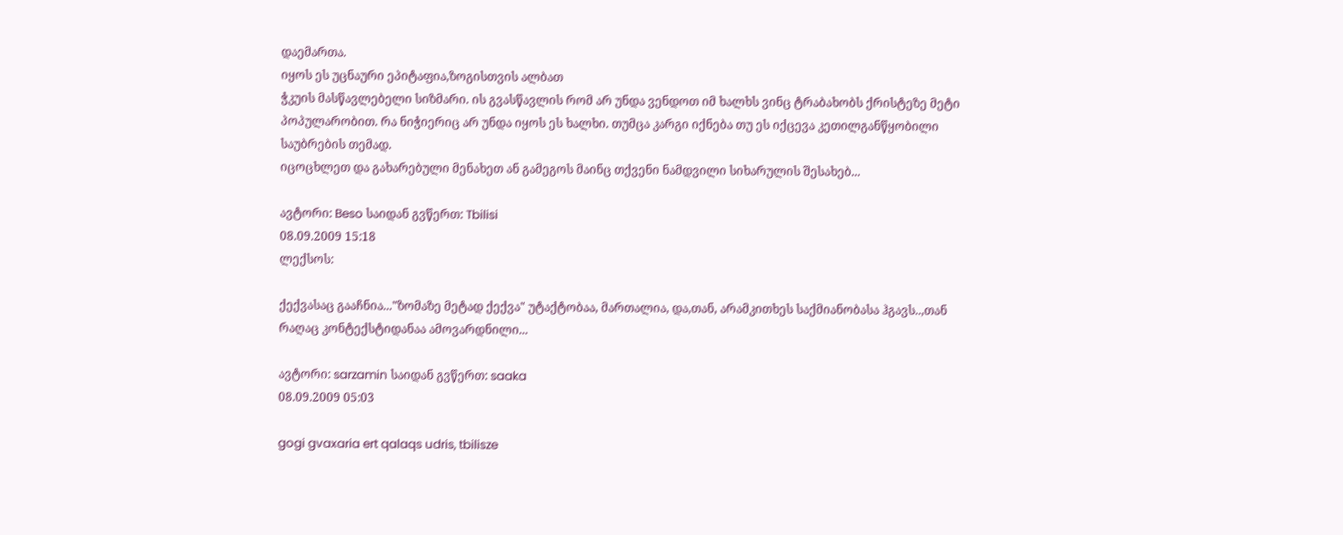დაემართა.
იყოს ეს უცნაური ეპიტაფია,ზოგისთვის ალბათ
ჭკუის მასწავლებელი სიზმარი. ის გვასწავლის რომ არ უნდა ვენდოთ იმ ხალხს ვინც ტრაბახობს ქრისტეზე მეტი პოპულარობით. რა ნიჭიერიც არ უნდა იყოს ეს ხალხი. თუმცა კარგი იქნება თუ ეს იქცევა კეთილგანწყობილი საუბრების თემად.
იცოცხლეთ და გახარებული მენახეთ ან გამეგოს მაინც თქვენი ნამდვილი სიხარულის შესახებ...

ავტორი: Beso საიდან გვწერთ: Tbilisi
08.09.2009 15:18
ლექსოს:

ქექვასაც გააჩნია..."ზომაზე მეტად ქექვა" უტაქტობაა, მართალია, და,თან, არამკითხეს საქმიანობასა ჰგავს..,თან რაღაც კონტექსტიდანაა ამოვარდნილი...

ავტორი: sarzamin საიდან გვწერთ: saaka
08.09.2009 05:03

gogi gvaxaria ert qalaqs udris, tbilisze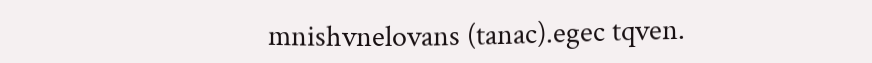mnishvnelovans (tanac).egec tqven.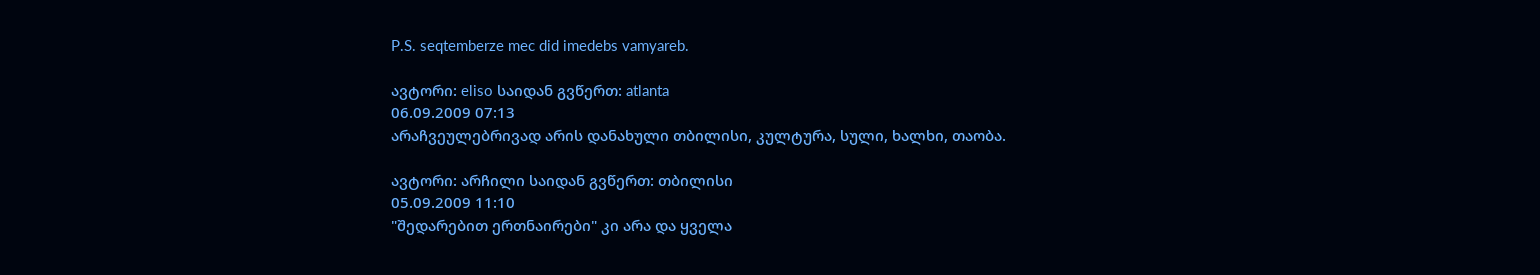P.S. seqtemberze mec did imedebs vamyareb.

ავტორი: eliso საიდან გვწერთ: atlanta
06.09.2009 07:13
არაჩვეულებრივად არის დანახული თბილისი, კულტურა, სული, ხალხი, თაობა.

ავტორი: არჩილი საიდან გვწერთ: თბილისი
05.09.2009 11:10
"შედარებით ერთნაირები" კი არა და ყველა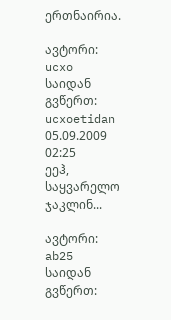ერთნაირია.

ავტორი: ucxo საიდან გვწერთ: ucxoetidan
05.09.2009 02:25
ეეჰ, საყვარელო ჯაკლინ...

ავტორი: ab25 საიდან გვწერთ: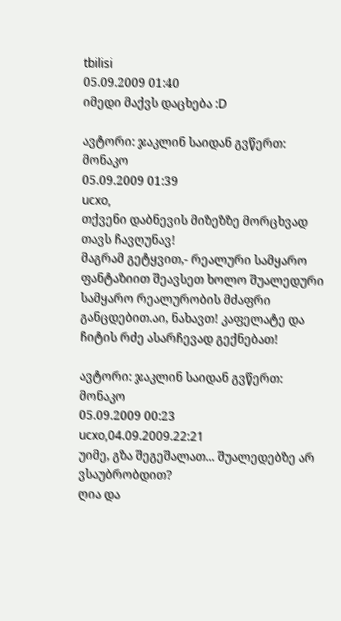tbilisi
05.09.2009 01:40
იმედი მაქვს დაცხება :D

ავტორი: ჯაკლინ საიდან გვწერთ: მონაკო
05.09.2009 01:39
ucxo,
თქვენი დაბნევის მიზეზზე მორცხვად თავს ჩავღუნავ!
მაგრამ გეტყვით,- რეალური სამყარო ფანტაზიით შეავსეთ ხოლო შუალედური სამყარო რეალურობის მძაფრი განცდებით.აი, ნახავთ! კაფელატე და ჩიტის რძე ასარჩევად გექნებათ!

ავტორი: ჯაკლინ საიდან გვწერთ: მონაკო
05.09.2009 00:23
ucxo,04.09.2009.22:21
უიმე, გზა შეგეშალათ... შუალედებზე არ ვსაუბრობდით?
ღია და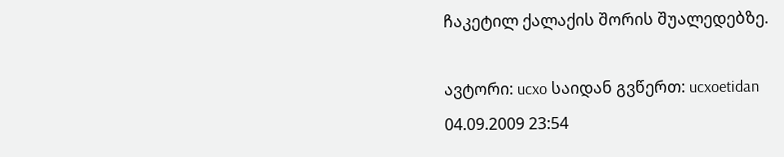ჩაკეტილ ქალაქის შორის შუალედებზე.

ავტორი: ucxo საიდან გვწერთ: ucxoetidan
04.09.2009 23:54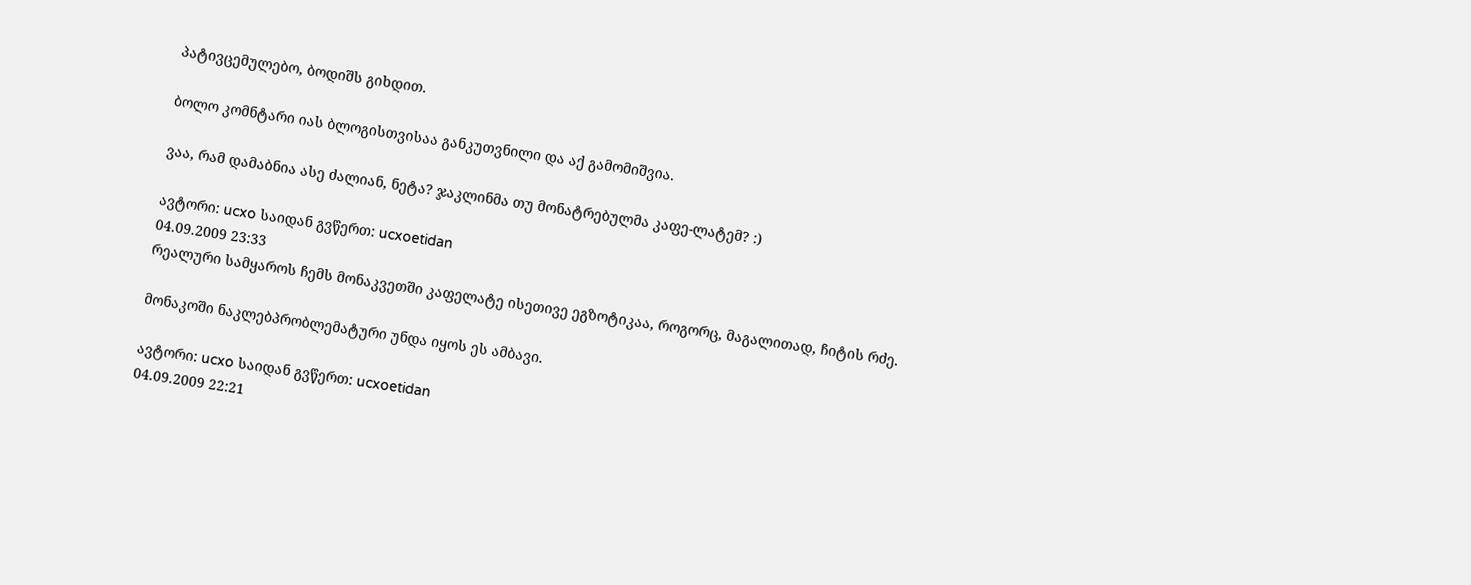პატივცემულებო, ბოდიშს გიხდით.

ბოლო კომნტარი იას ბლოგისთვისაა განკუთვნილი და აქ გამომიშვია.

ვაა, რამ დამაბნია ასე ძალიან, ნეტა? ჯაკლინმა თუ მონატრებულმა კაფე-ლატემ? :)

ავტორი: ucxo საიდან გვწერთ: ucxoetidan
04.09.2009 23:33
რეალური სამყაროს ჩემს მონაკვეთში კაფელატე ისეთივე ეგზოტიკაა, როგორც, მაგალითად, ჩიტის რძე.

მონაკოში ნაკლებპრობლემატური უნდა იყოს ეს ამბავი.

ავტორი: ucxo საიდან გვწერთ: ucxoetidan
04.09.2009 22:21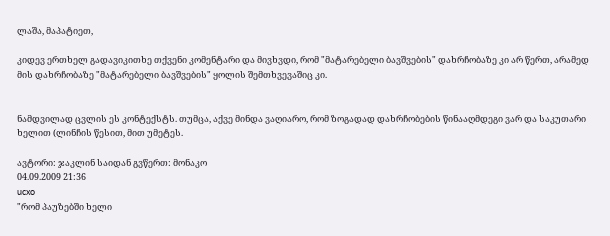ლაშა, მაპატიეთ,

კიდევ ერთხელ გადავიკითხე თქვენი კომენტარი და მივხვდი, რომ "მატარებელი ბავშვების" დახრჩობაზე კი არ წერთ, არამედ მის დახრჩობაზე "მატარებელი ბავშვების" ყოლის შემთხვევაშიც კი.


ნამდვილად ცვლის ეს კონტექსტს. თუმცა, აქვე მინდა ვაღიარო, რომ ზოგადად დახრჩობების წინააღმდეგი ვარ და საკუთარი ხელით (ლინჩის წესით, მით უმეტეს.

ავტორი: ჯაკლინ საიდან გვწერთ: მონაკო
04.09.2009 21:36
ucxo
"რომ პაუზებში ხელი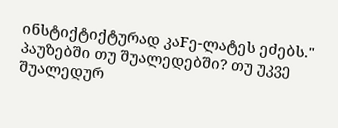ინსტიქტიქტურად კაFე-ლატეს ეძებს." პაუზებში თუ შუალედებში? თუ უკვე შუალედურ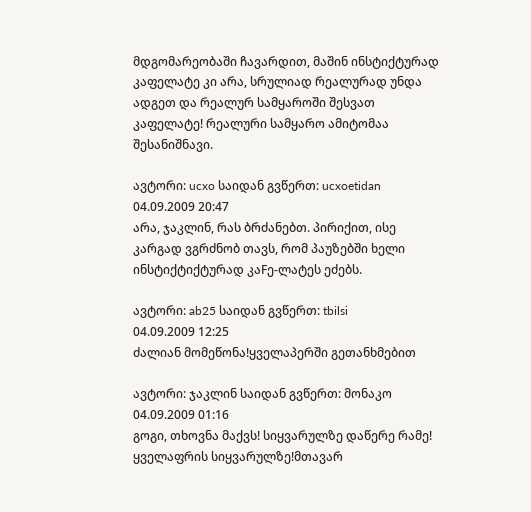მდგომარეობაში ჩავარდით, მაშინ ინსტიქტურად კაფელატე კი არა, სრულიად რეალურად უნდა ადგეთ და რეალურ სამყაროში შესვათ კაფელატე! რეალური სამყარო ამიტომაა შესანიშნავი.

ავტორი: ucxo საიდან გვწერთ: ucxoetidan
04.09.2009 20:47
არა, ჯაკლინ, რას ბრძანებთ. პირიქით, ისე კარგად ვგრძნობ თავს, რომ პაუზებში ხელი ინსტიქტიქტურად კაFე-ლატეს ეძებს.

ავტორი: ab25 საიდან გვწერთ: tbilsi
04.09.2009 12:25
ძალიან მომეწონა!ყველაპერში გეთანხმებით

ავტორი: ჯაკლინ საიდან გვწერთ: მონაკო
04.09.2009 01:16
გოგი, თხოვნა მაქვს! სიყვარულზე დაწერე რამე! ყველაფრის სიყვარულზე!მთავარ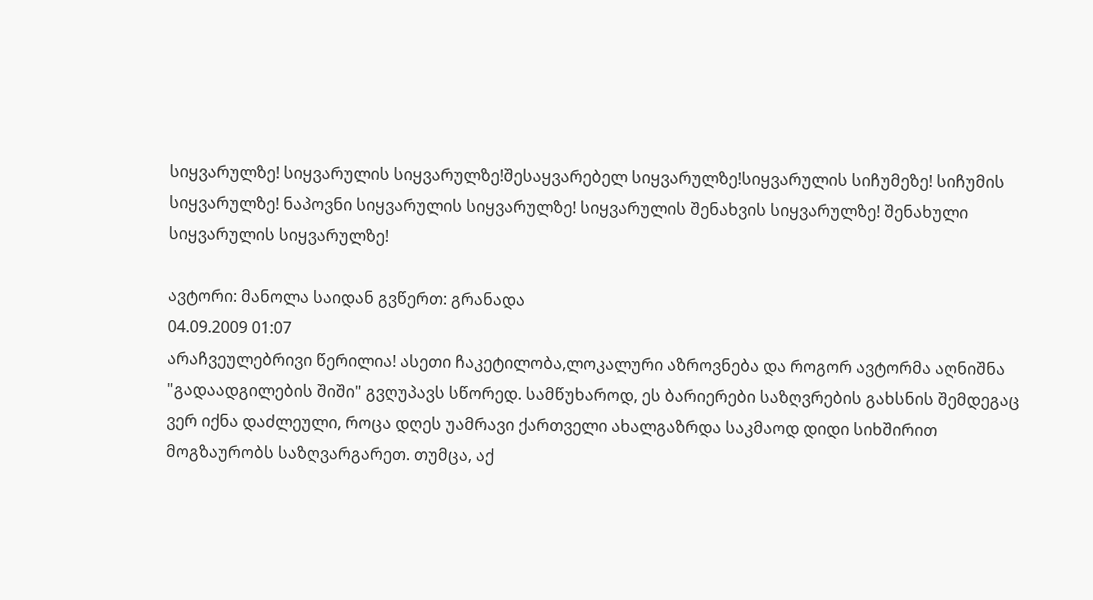სიყვარულზე! სიყვარულის სიყვარულზე!შესაყვარებელ სიყვარულზე!სიყვარულის სიჩუმეზე! სიჩუმის სიყვარულზე! ნაპოვნი სიყვარულის სიყვარულზე! სიყვარულის შენახვის სიყვარულზე! შენახული სიყვარულის სიყვარულზე!

ავტორი: მანოლა საიდან გვწერთ: გრანადა
04.09.2009 01:07
არაჩვეულებრივი წერილია! ასეთი ჩაკეტილობა,ლოკალური აზროვნება და როგორ ავტორმა აღნიშნა "გადაადგილების შიში" გვღუპავს სწორედ. სამწუხაროდ, ეს ბარიერები საზღვრების გახსნის შემდეგაც ვერ იქნა დაძლეული, როცა დღეს უამრავი ქართველი ახალგაზრდა საკმაოდ დიდი სიხშირით მოგზაურობს საზღვარგარეთ. თუმცა, აქ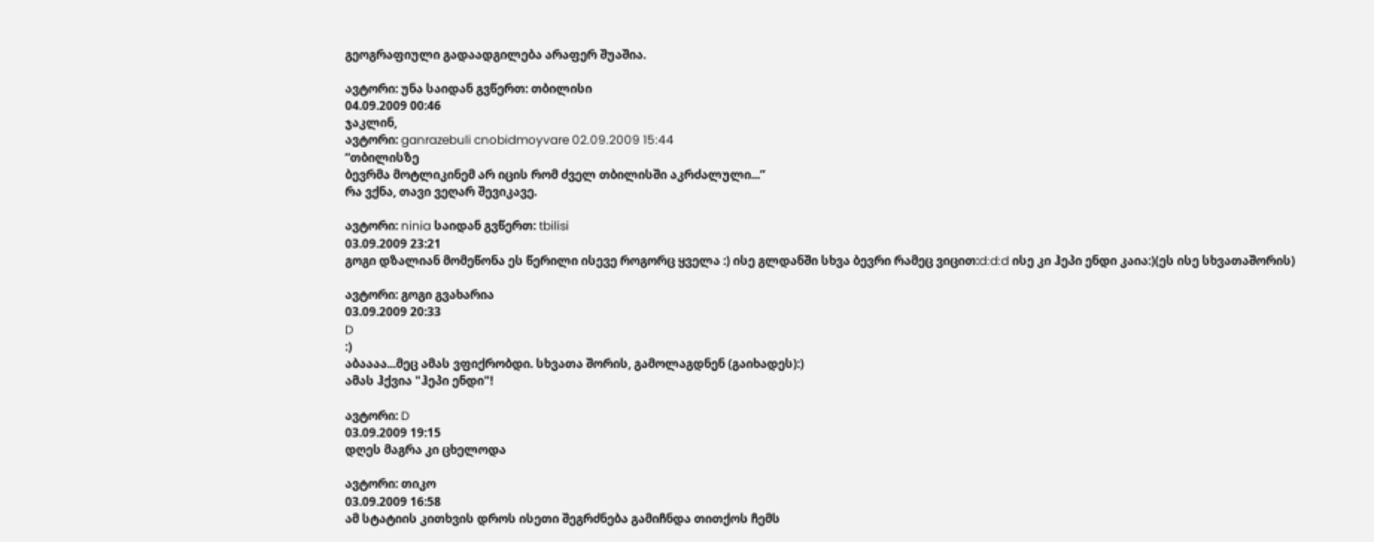გეოგრაფიული გადაადგილება არაფერ შუაშია.

ავტორი: უნა საიდან გვწერთ: თბილისი
04.09.2009 00:46
ჯაკლინ,
ავტორი: ganrazebuli cnobidmoyvare 02.09.2009 15:44
”თბილისზე
ბევრმა მოტლიკინემ არ იცის რომ ძველ თბილისში აკრძალული...”
რა ვქნა, თავი ვეღარ შევიკავე.

ავტორი: ninia საიდან გვწერთ: tbilisi
03.09.2009 23:21
გოგი დზალიან მომეწონა ეს წერილი ისევე როგორც ყველა :) ისე გლდანში სხვა ბევრი რამეც ვიცით:d:d:d ისე კი ჰეპი ენდი კაია:)(ეს ისე სხვათაშორის)

ავტორი: გოგი გვახარია
03.09.2009 20:33
D
:)
აბაააა...მეც ამას ვფიქრობდი. სხვათა შორის, გამოლაგდნენ (გაიხადეს):)
ამას ჰქვია "ჰეპი ენდი"!

ავტორი: D
03.09.2009 19:15
დღეს მაგრა კი ცხელოდა

ავტორი: თიკო
03.09.2009 16:58
ამ სტატიის კითხვის დროს ისეთი შეგრძნება გამიჩნდა თითქოს ჩემს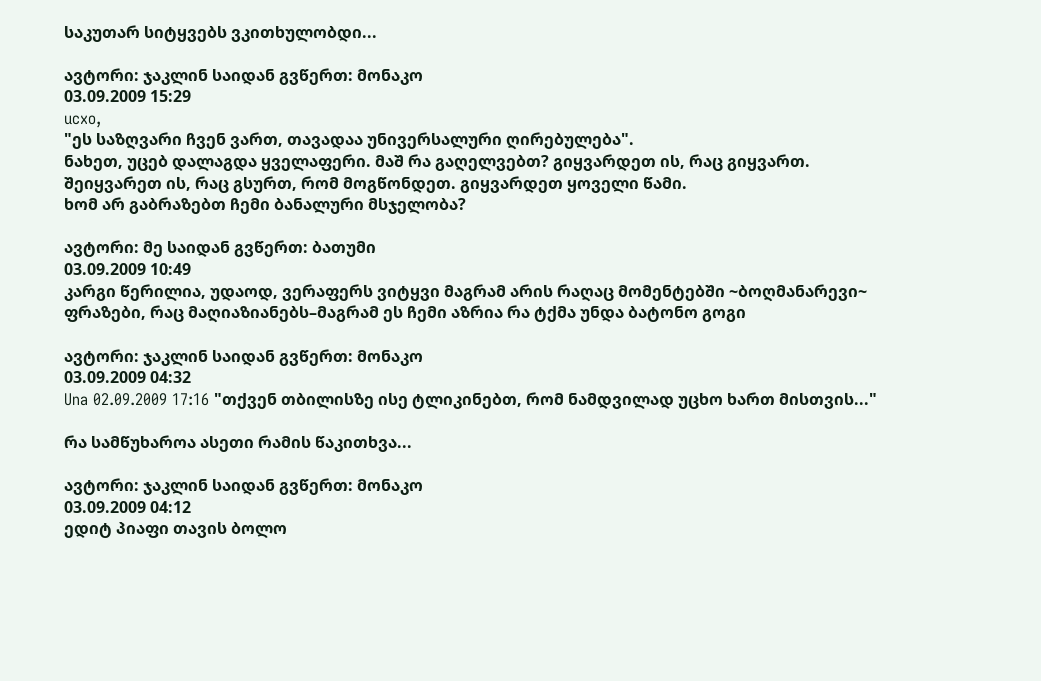საკუთარ სიტყვებს ვკითხულობდი...

ავტორი: ჯაკლინ საიდან გვწერთ: მონაკო
03.09.2009 15:29
ucxo,
"ეს საზღვარი ჩვენ ვართ, თავადაა უნივერსალური ღირებულება".
ნახეთ, უცებ დალაგდა ყველაფერი. მაშ რა გაღელვებთ? გიყვარდეთ ის, რაც გიყვართ. შეიყვარეთ ის, რაც გსურთ, რომ მოგწონდეთ. გიყვარდეთ ყოველი წამი.
ხომ არ გაბრაზებთ ჩემი ბანალური მსჯელობა?

ავტორი: მე საიდან გვწერთ: ბათუმი
03.09.2009 10:49
კარგი წერილია, უდაოდ, ვერაფერს ვიტყვი მაგრამ არის რაღაც მომენტებში ~ბოღმანარევი~ ფრაზები, რაც მაღიაზიანებს–მაგრამ ეს ჩემი აზრია რა ტქმა უნდა ბატონო გოგი

ავტორი: ჯაკლინ საიდან გვწერთ: მონაკო
03.09.2009 04:32
Una 02.09.2009 17:16 "თქვენ თბილისზე ისე ტლიკინებთ, რომ ნამდვილად უცხო ხართ მისთვის..."

რა სამწუხაროა ასეთი რამის წაკითხვა...

ავტორი: ჯაკლინ საიდან გვწერთ: მონაკო
03.09.2009 04:12
ედიტ პიაფი თავის ბოლო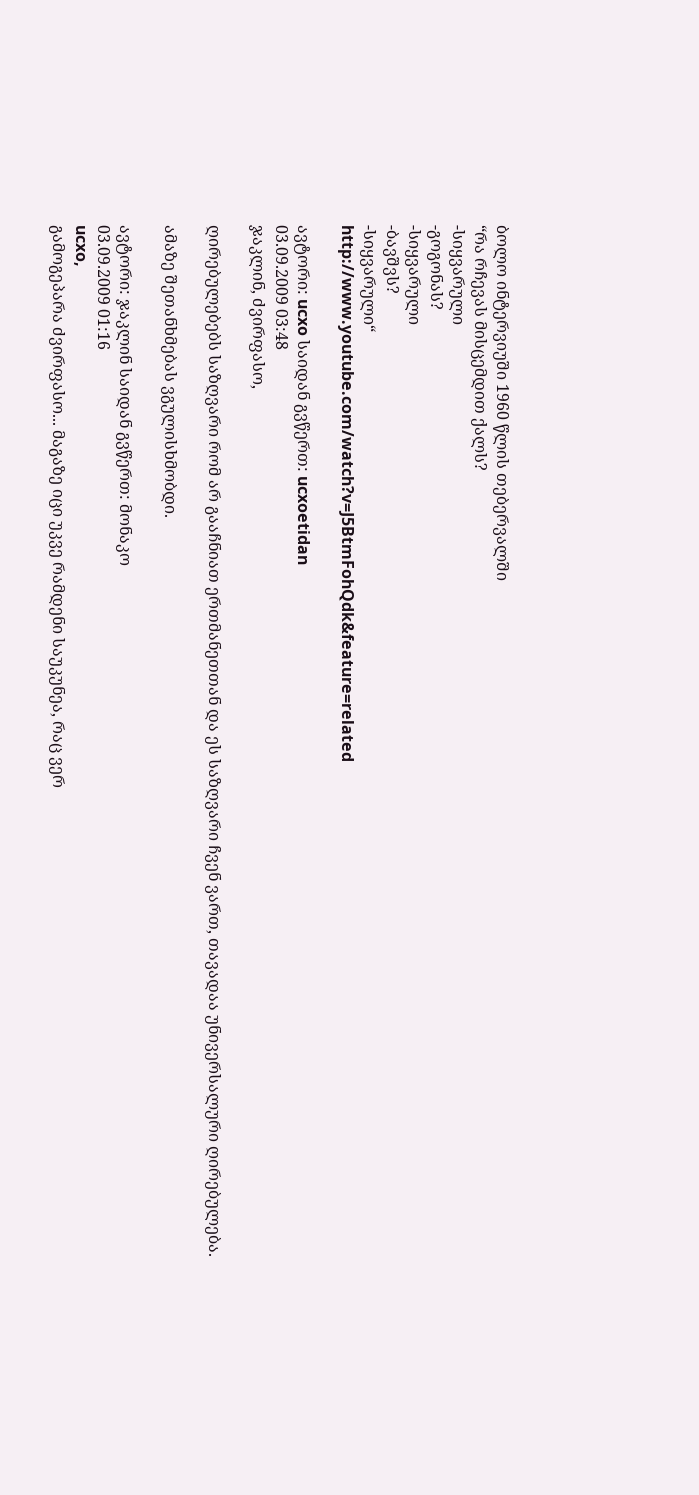ბოლო ინტერვიუში 1960 წლის თებერვალში
“რა რჩევას მისცემდით ქალს?
-სიყვარული
-გოგონას?
-სიყვარული
-ბავშვს?
-სიყვარული“
http://www.youtube.com/watch?v=J5BtmFohQdk&feature=related

ავტორი: ucxo საიდან გვწერთ: ucxoetidan
03.09.2009 03:48
ჯაკლინ, ძვირფასო,

ღირებულებებს საზღვარი რომ არ გააჩნიათ ერთმანეთთან და ეს საზღვარი ჩვენ ვართ, თავადაა უნივერსალური ღირებულება.

ამაზე შეთანხმებას ვგულისხმობდი.

ავტორი: ჯაკლინ საიდან გვწერთ: მონაკო
03.09.2009 01:16
ucxo,
გამოგეპარა ძვირფასო... მაგაზე იცი უკვე რამდენი საუკუნეა, რაც ვერ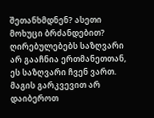შეთანხმდნენ? ასეთი მოხუცი ბრძანდებით? ღირებულებებს საზღვარი არ გააჩნია ერთმანეთთან, ეს საზღვარი ჩვენ ვართ. მაგის გარკვევით არ დაიბეროთ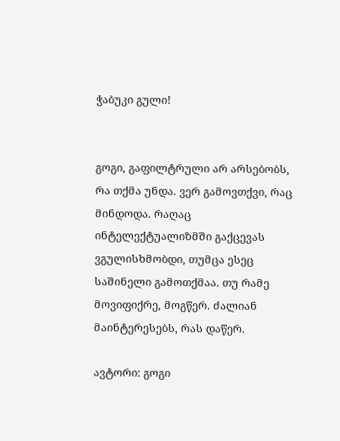ჭაბუკი გული!


გოგი, გაფილტრული არ არსებობს, რა თქმა უნდა. ვერ გამოვთქვი, რაც მინდოდა. რაღაც ინტელექტუალიზმში გაქცევას ვგულისხმობდი, თუმცა ესეც საშინელი გამოთქმაა. თუ რამე მოვიფიქრე, მოგწერ. ძალიან მაინტერესებს, რას დაწერ.

ავტორი: გოგი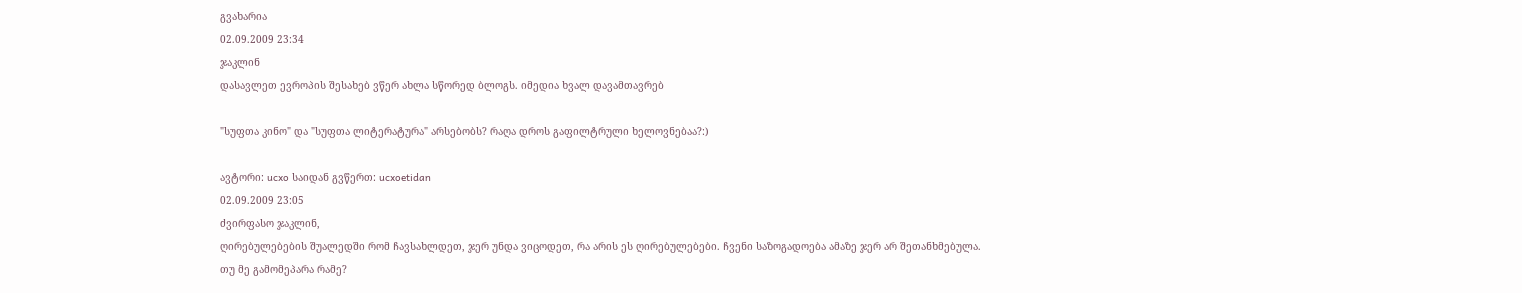გვახარია
02.09.2009 23:34
ჯაკლინ
დასავლეთ ევროპის შესახებ ვწერ ახლა სწორედ ბლოგს. იმედია ხვალ დავამთავრებ

"სუფთა კინო" და "სუფთა ლიტერატურა" არსებობს? რაღა დროს გაფილტრული ხელოვნებაა?:)

ავტორი: ucxo საიდან გვწერთ: ucxoetidan
02.09.2009 23:05
ძვირფასო ჯაკლინ,
ღირებულებების შუალედში რომ ჩავსახლდეთ, ჯერ უნდა ვიცოდეთ, რა არის ეს ღირებულებები. ჩვენი საზოგადოება ამაზე ჯერ არ შეთანხმებულა.
თუ მე გამომეპარა რამე?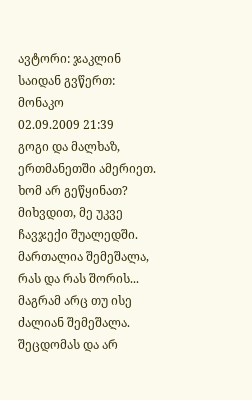ავტორი: ჯაკლინ საიდან გვწერთ: მონაკო
02.09.2009 21:39
გოგი და მალხაზ, ერთმანეთში ამერიეთ. ხომ არ გეწყინათ? მიხვდით, მე უკვე ჩავჯექი შუალედში. მართალია შემეშალა, რას და რას შორის... მაგრამ არც თუ ისე ძალიან შემეშალა. შეცდომას და არ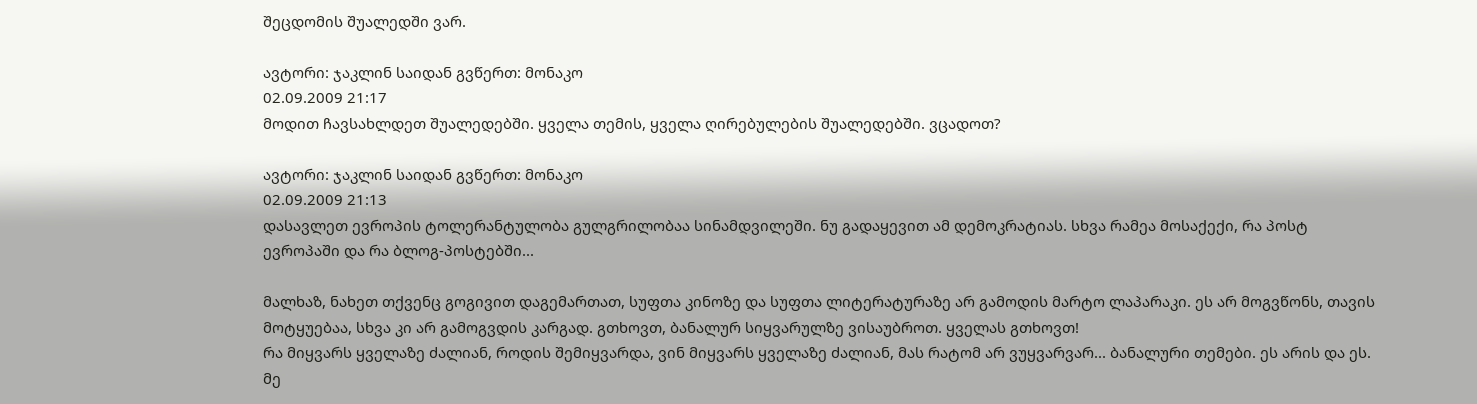შეცდომის შუალედში ვარ.

ავტორი: ჯაკლინ საიდან გვწერთ: მონაკო
02.09.2009 21:17
მოდით ჩავსახლდეთ შუალედებში. ყველა თემის, ყველა ღირებულების შუალედებში. ვცადოთ?

ავტორი: ჯაკლინ საიდან გვწერთ: მონაკო
02.09.2009 21:13
დასავლეთ ევროპის ტოლერანტულობა გულგრილობაა სინამდვილეში. ნუ გადაყევით ამ დემოკრატიას. სხვა რამეა მოსაქექი, რა პოსტ ევროპაში და რა ბლოგ-პოსტებში...

მალხაზ, ნახეთ თქვენც გოგივით დაგემართათ, სუფთა კინოზე და სუფთა ლიტერატურაზე არ გამოდის მარტო ლაპარაკი. ეს არ მოგვწონს, თავის მოტყუებაა, სხვა კი არ გამოგვდის კარგად. გთხოვთ, ბანალურ სიყვარულზე ვისაუბროთ. ყველას გთხოვთ!
რა მიყვარს ყველაზე ძალიან, როდის შემიყვარდა, ვინ მიყვარს ყველაზე ძალიან, მას რატომ არ ვუყვარვარ... ბანალური თემები. ეს არის და ეს. მე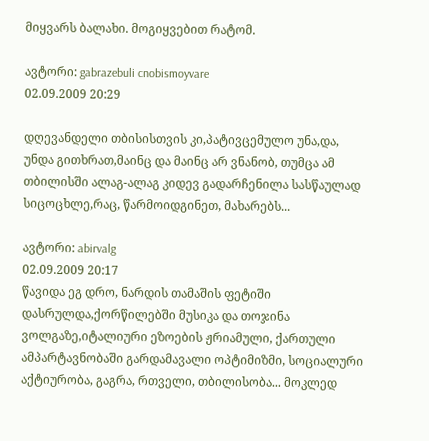მიყვარს ბალახი. მოგიყვებით რატომ.

ავტორი: gabrazebuli cnobismoyvare
02.09.2009 20:29

დღევანდელი თბისისთვის კი,პატივცემულო უნა,და,
უნდა გითხრათ,მაინც და მაინც არ ვნანობ, თუმცა ამ თბილისში ალაგ-ალაგ კიდევ გადარჩენილა სასწაულად სიცოცხლე,რაც, წარმოიდგინეთ, მახარებს...

ავტორი: abirvalg
02.09.2009 20:17
წავიდა ეგ დრო, ნარდის თამაშის ფეტიში დასრულდა,ქორწილებში მუსიკა და თოჯინა ვოლგაზე,იტალიური ეზოების ჟრიამული, ქართული ამპარტავნობაში გარდამავალი ოპტიმიზმი, სოციალური აქტიურობა, გაგრა, რთველი, თბილისობა... მოკლედ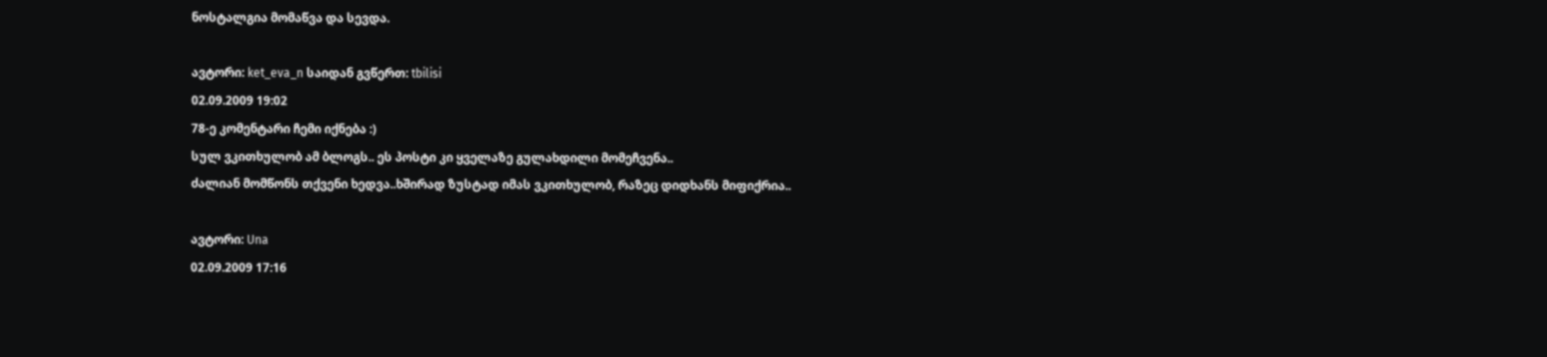ნოსტალგია მომაწვა და სევდა.

ავტორი: ket_eva_n საიდან გვწერთ: tbilisi
02.09.2009 19:02
78-ე კომენტარი ჩემი იქნება :)
სულ ვკითხულობ ამ ბლოგს.. ეს პოსტი კი ყველაზე გულახდილი მომეჩვენა..
ძალიან მომწონს თქვენი ხედვა..ხშირად ზუსტად იმას ვკითხულობ, რაზეც დიდხანს მიფიქრია..

ავტორი: Una
02.09.2009 17:16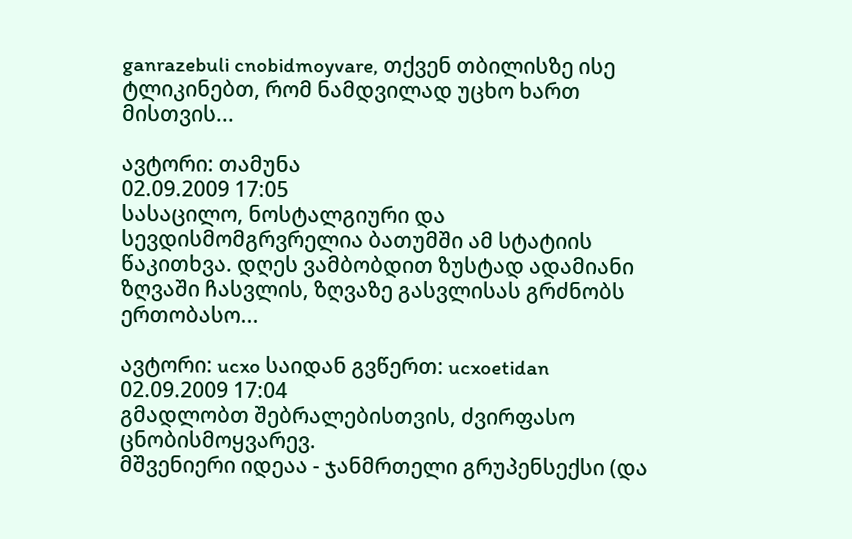ganrazebuli cnobidmoyvare, თქვენ თბილისზე ისე ტლიკინებთ, რომ ნამდვილად უცხო ხართ მისთვის...

ავტორი: თამუნა
02.09.2009 17:05
სასაცილო, ნოსტალგიური და სევდისმომგრვრელია ბათუმში ამ სტატიის წაკითხვა. დღეს ვამბობდით ზუსტად ადამიანი ზღვაში ჩასვლის, ზღვაზე გასვლისას გრძნობს ერთობასო...

ავტორი: ucxo საიდან გვწერთ: ucxoetidan
02.09.2009 17:04
გმადლობთ შებრალებისთვის, ძვირფასო ცნობისმოყვარევ.
მშვენიერი იდეაა - ჯანმრთელი გრუპენსექსი (და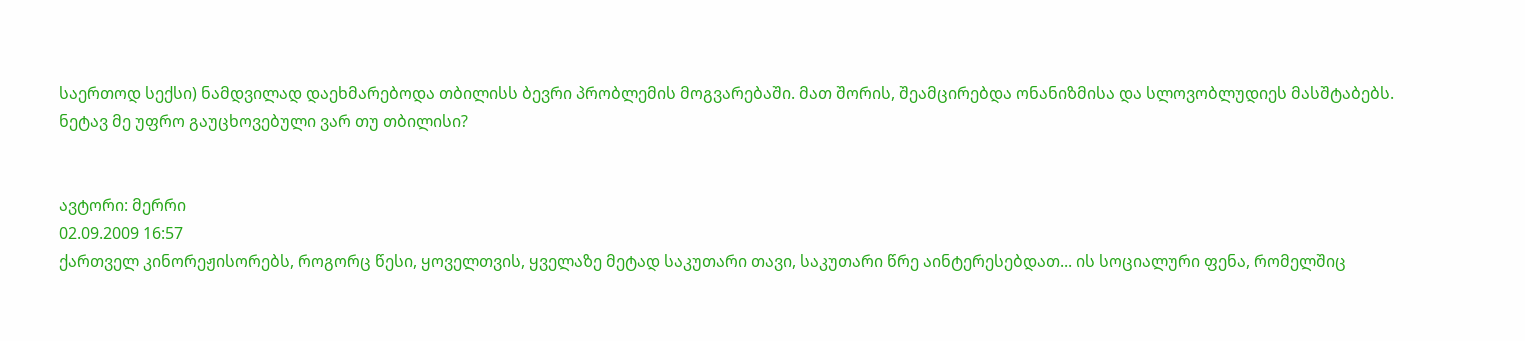საერთოდ სექსი) ნამდვილად დაეხმარებოდა თბილისს ბევრი პრობლემის მოგვარებაში. მათ შორის, შეამცირებდა ონანიზმისა და სლოვობლუდიეს მასშტაბებს.
ნეტავ მე უფრო გაუცხოვებული ვარ თუ თბილისი?


ავტორი: მერრი
02.09.2009 16:57
ქართველ კინორეჟისორებს, როგორც წესი, ყოველთვის, ყველაზე მეტად საკუთარი თავი, საკუთარი წრე აინტერესებდათ... ის სოციალური ფენა, რომელშიც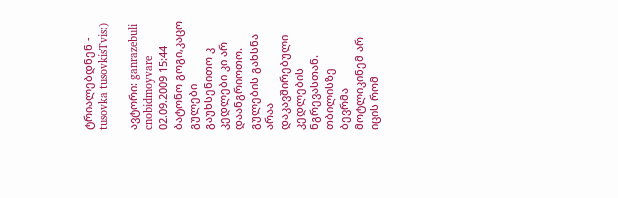ტრიალებდნენ - tusovka tusovkisTvis:)

ავტორი: ganrazebuli cnobidmoyvare
02.09.2009 15:44
ბატონო გოგი,კაცო გულები გაუხსენითო კ კედლები კი არ დაანგრიოთო. გულების გახსნა არაა დაკავშირებული კედლების ნგრევასთან. თბილისზე
ბევრმა მოტლიკინემ არ იცის რომ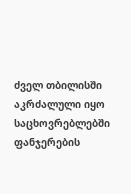ძველ თბილისში აკრძალული იყო საცხოვრებლებში ფანჯერების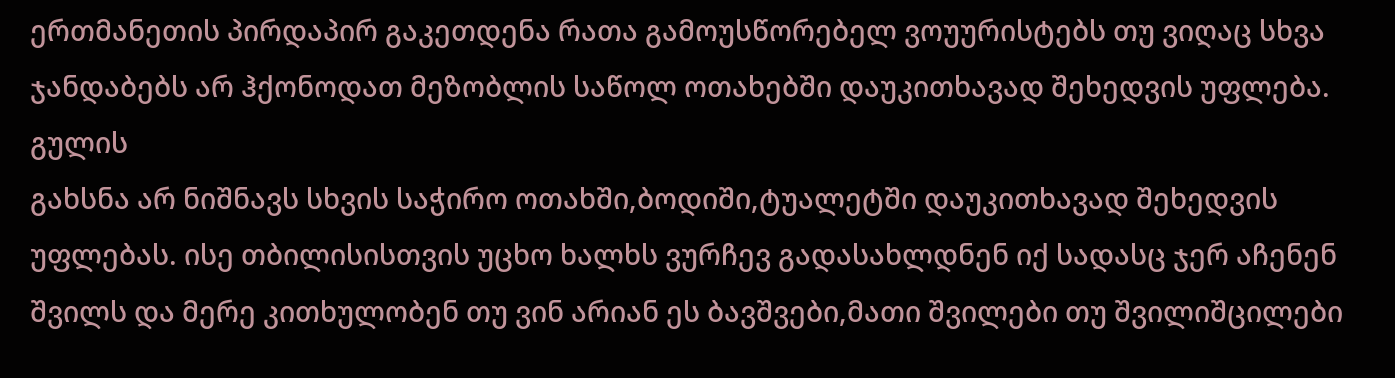ერთმანეთის პირდაპირ გაკეთდენა რათა გამოუსწორებელ ვოუურისტებს თუ ვიღაც სხვა ჯანდაბებს არ ჰქონოდათ მეზობლის საწოლ ოთახებში დაუკითხავად შეხედვის უფლება. გულის
გახსნა არ ნიშნავს სხვის საჭირო ოთახში,ბოდიში,ტუალეტში დაუკითხავად შეხედვის უფლებას. ისე თბილისისთვის უცხო ხალხს ვურჩევ გადასახლდნენ იქ სადასც ჯერ აჩენენ შვილს და მერე კითხულობენ თუ ვინ არიან ეს ბავშვები,მათი შვილები თუ შვილიშცილები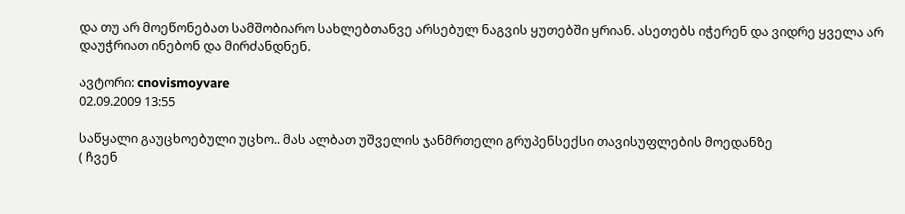და თუ არ მოეწონებათ სამშობიარო სახლებთანვე არსებულ ნაგვის ყუთებში ყრიან. ასეთებს იჭერენ და ვიდრე ყველა არ დაუჭრიათ ინებონ და მირძანდნენ.

ავტორი: cnovismoyvare
02.09.2009 13:55

საწყალი გაუცხოებული უცხო.. მას ალბათ უშველის ჯანმრთელი გრუპენსექსი თავისუფლების მოედანზე
( ჩვენ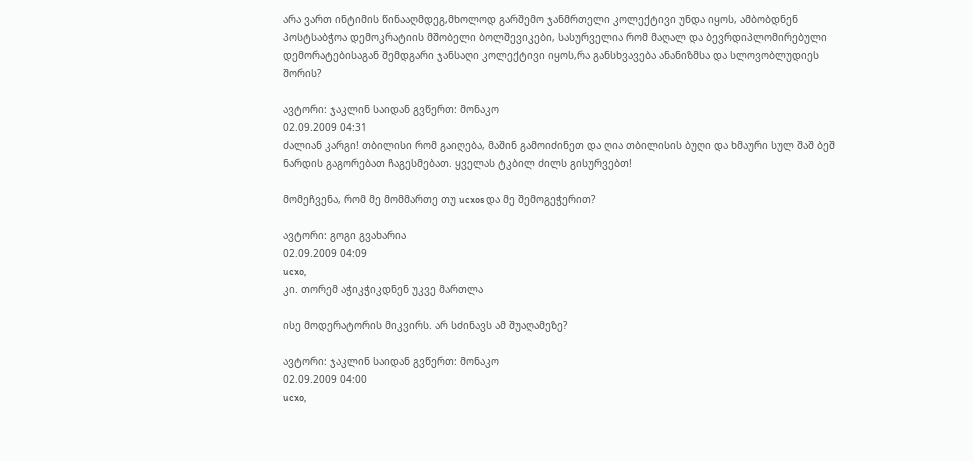არა ვართ ინტიმის წინააღმდეგ,მხოლოდ გარშემო ჯანმრთელი კოლექტივი უნდა იყოს, ამბობდნენ პოსტსაბჭოა დემოკრატიის მშობელი ბოლშევიკები, სასურველია რომ მაღალ და ბევრდიპლომირებული დემორატებისაგან შემდგარი ჯანსაღი კოლექტივი იყოს,რა განსხვავება ანანიზმსა და სლოვობლუდიეს შორის?

ავტორი: ჯაკლინ საიდან გვწერთ: მონაკო
02.09.2009 04:31
ძალიან კარგი! თბილისი რომ გაიღება, მაშინ გამოიძინეთ და ღია თბილისის ბუღი და ხმაური სულ შაშ ბეშ ნარდის გაგორებათ ჩაგესმებათ. ყველას ტკბილ ძილს გისურვებთ!

მომეჩვენა, რომ მე მომმართე თუ ucxos და მე შემოგეჭერით?

ავტორი: გოგი გვახარია
02.09.2009 04:09
ucxo,
კი. თორემ აჭიკჭიკდნენ უკვე მართლა

ისე მოდერატორის მიკვირს. არ სძინავს ამ შუაღამეზე?

ავტორი: ჯაკლინ საიდან გვწერთ: მონაკო
02.09.2009 04:00
ucxo,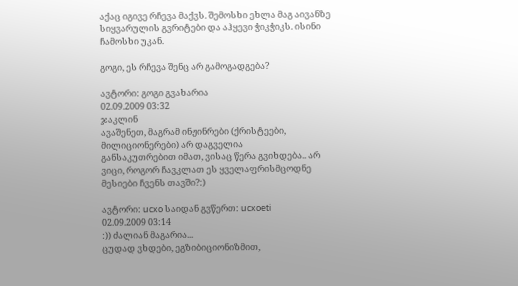აქაც იგივე რჩევა მაქვს. შემოსხი ეხლა მაგ აივანზე სიყვარულის გვრიტები და აჰყევი ჭიკჭიკს. ისინი ჩამოსხი უკან.

გოგი, ეს რჩევა შენც არ გამოგადგება?

ავტორი: გოგი გვახარია
02.09.2009 03:32
ჯაკლინ
ავაშენეთ, მაგრამ ინჟინრები (ქრისტეები, მილიციონერები) არ დაგველია
განსაკუთრებით იმათ, ვისაც წერა გვიხდება.. არ ვიცი, როგორ ჩავკლათ ეს ყველაფრისმცოდნე მესიები ჩვენს თავში?:)

ავტორი: ucxo საიდან გვწერთ: ucxoeti
02.09.2009 03:14
:)) ძალიან მაგარია...
ცუდად ვხდები, ეგზიბიციონიზმით,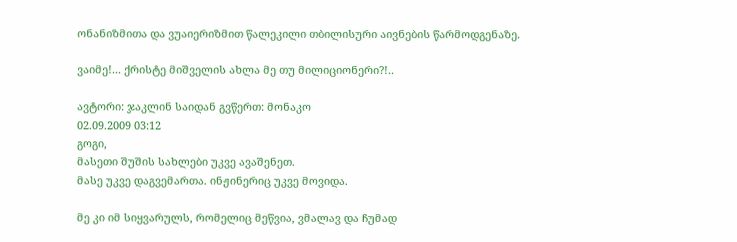ონანიზმითა და ვუაიერიზმით წალეკილი თბილისური აივნების წარმოდგენაზე.

ვაიმე!... ქრისტე მიშველის ახლა მე თუ მილიციონერი?!..

ავტორი: ჯაკლინ საიდან გვწერთ: მონაკო
02.09.2009 03:12
გოგი,
მასეთი შუშის სახლები უკვე ავაშენეთ.
მასე უკვე დაგვემართა. ინჟინერიც უკვე მოვიდა.

მე კი იმ სიყვარულს, რომელიც მეწვია, ვმალავ და ჩუმად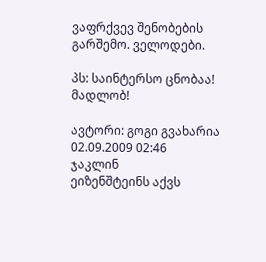ვაფრქვევ შენობების გარშემო. ველოდები.

პს: საინტერსო ცნობაა! მადლობ!

ავტორი: გოგი გვახარია
02.09.2009 02:46
ჯაკლინ
ეიზენშტეინს აქვს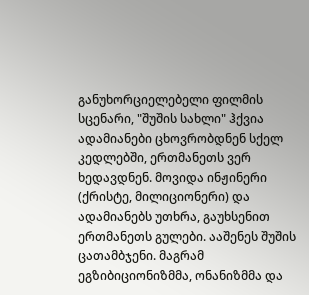განუხორციელებელი ფილმის სცენარი, "შუშის სახლი" ჰქვია
ადამიანები ცხოვრობდნენ სქელ კედლებში, ერთმანეთს ვერ ხედავდნენ. მოვიდა ინჟინერი (ქრისტე, მილიციონერი) და ადამიანებს უთხრა, გაუხსენით ერთმანეთს გულები. ააშენეს შუშის ცათამბჯენი. მაგრამ ეგზიბიციონიზმმა, ონანიზმმა და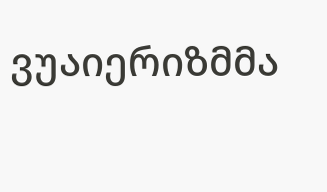ვუაიერიზმმა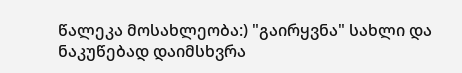წალეკა მოსახლეობა:) "გაირყვნა" სახლი და ნაკუწებად დაიმსხვრა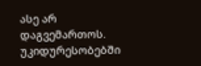ასე არ დაგვემართოს. უკიდურესობებში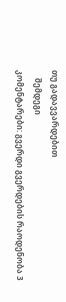თუ გადავვარდებით
    შემდეგი
კომენტარები: გვერდი გვერდების რაოდენობა 3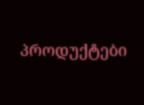პროდუქტები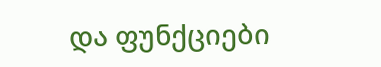და ფუნქციები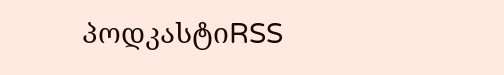პოდკასტიRSS